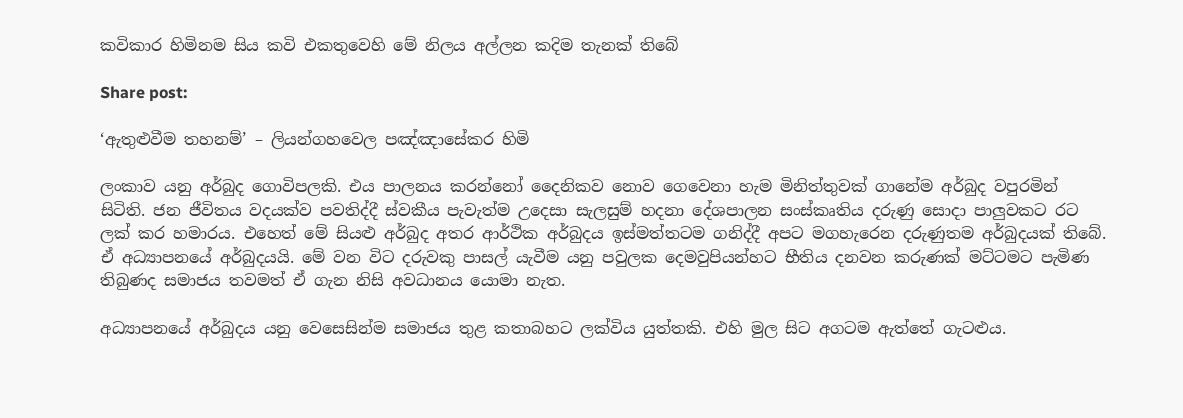කවිකාර හිමිනම සිය කවි එකතුවෙහි මේ නිලය අල්ලන කදිම තැනක් තිබේ

Share post:

‘ඇතුළුවීම තහනම්’ – ලියන්ගහවෙල පඤ්ඤාසේකර හිමි

ලංකාව යනු අර්බුද ගොවිපලකි. එය පාලනය කරන්නෝ දෛනිකව නොව ගෙවෙනා හැම මිනිත්තුවක් ගානේම අර්බුද වපුරමින් සිටිති. ජන ජීවිතය වදයක්ව පවතිද්දී ස්වකීය පැවැත්ම උදෙසා සැලසුම් හදනා දේශපාලන සංස්කෘතිය දරුණු සොදා පාලුවකට රට ලක් කර හමාරය. එහෙත් මේ සියළු අර්බුද අතර ආර්ථික අර්බුදය ඉස්මත්තටම ගනිද්දී අපට මගහැරෙන දරුණුතම අර්බුදයක් තිබේ. ඒ අධ්‍යාපනයේ අර්බුදයයි. මේ වන විට දරුවකු පාසල් යැවීම යනු පවුලක දෙමවුපියන්හට භීතිය දනවන කරුණක් මට්ටමට පැමිණ තිබුණද සමාජය තවමත් ඒ ගැන නිසි අවධානය යොමා නැත.

අධ්‍යාපනයේ අර්බුදය යනු වෙසෙසින්ම සමාජය තුළ කතාබහට ලක්විය යුත්තකි. එහි මුල සිට අගටම ඇත්තේ ගැටළුය.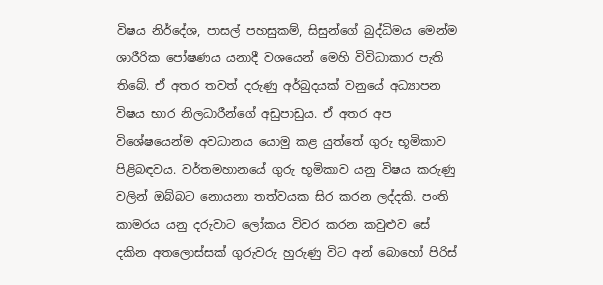විෂය නිර්දේශ, පාසල් පහසුකම්, සිසුන්ගේ බුද්ධිමය මෙන්ම ශාරීරික පෝෂණය යනාදී වශයෙන් මෙහි විවිධාකාර පැති තිබේ. ඒ අතර තවත් දරුණු අර්බුදයක් වනුයේ අධ්‍යාපන විෂය භාර නිලධාරීන්ගේ අඩුපාඩුය. ඒ අතර අප විශේෂයෙන්ම අවධානය යොමු කළ යුත්තේ ගුරු භූමිකාව පිළිබඳවය. වර්තමහානයේ ගුරු භූමිකාව යනු විෂය කරුණු වලින් ඔබ්බට නොයනා තත්වයක සිර කරන ලද්දකි. පංති කාමරය යනු දරුවාට ලෝකය විවර කරන කවුළුව සේ දකින අතලොස්සක් ගුරුවරු හුරුණු විට අන් බොහෝ පිරිස්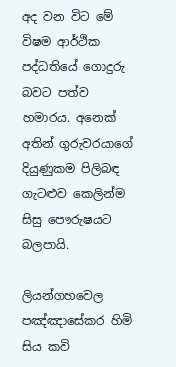අද වන විට මේ විෂම ආර්ථික පද්ධතියේ ගොදුරු බවට පත්ව හමාරය. අනෙක් අතින් ගුරුවරයාගේ දියුණුකම පිලිබඳ ගැටළුව කෙලින්ම සිසු පෞරුෂයට බලපායි.

ලියන්ගහවෙල පඤ්ඤාසේකර හිමි සිය කවි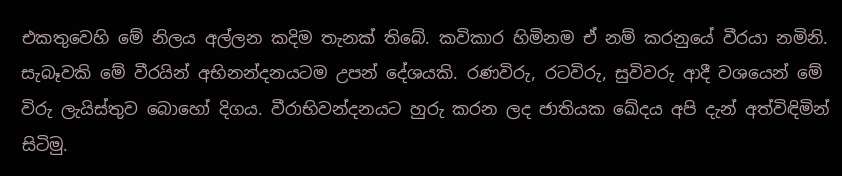එකතුවෙහි මේ නිලය අල්ලන කදිම තැනක් තිබේ. කවිකාර හිමිනම ඒ නම් කරනුයේ වීරයා නමිනි. සැබෑවකි මේ වීරයින් අභිනන්දනයටම උපන් දේශයකි. රණවිරු, රටවිරු, සුවිවරු ආදී වශයෙන් මේ විරු ලැයිස්තුව බොහෝ දිගය. වීරාභිවන්දනයට හුරු කරන ලද ජාතියක ඛේදය අපි දැන් අත්විඳිමින් සිටිමු.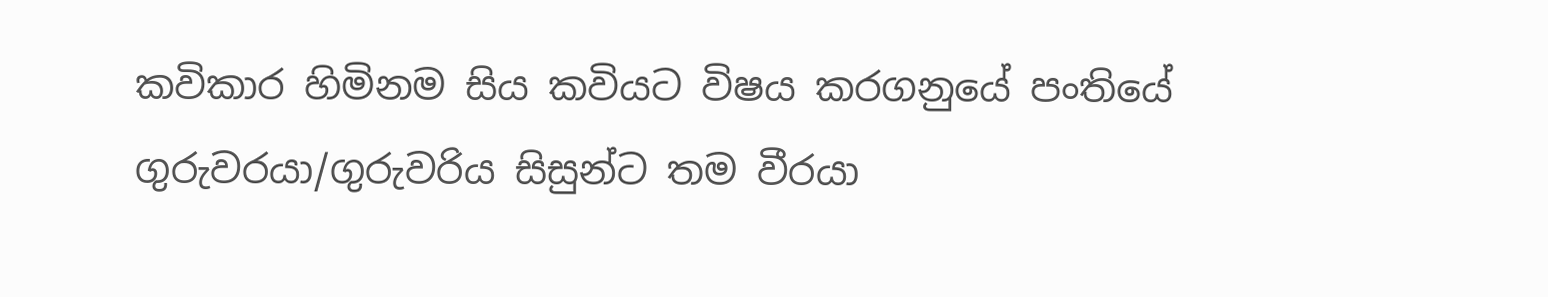කවිකාර හිමිනම සිය කවියට විෂය කරගනුයේ පංතියේ ගුරුවරයා/ගුරුවරිය සිසුන්ට තම වීරයා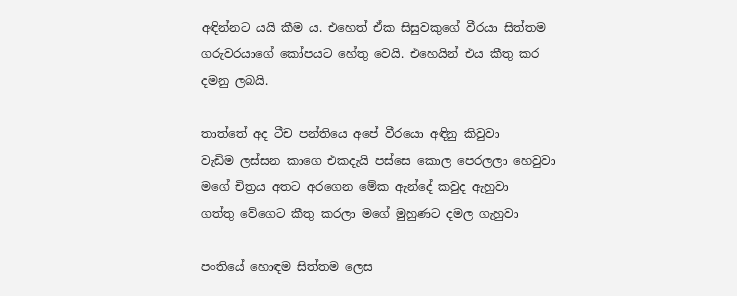අඳින්නට යයි කීම ය. එහෙත් ඒක සිසුවකුගේ වීරයා සිත්තම ගරුවරයාගේ කෝපයට හේතු වෙයි. එහෙයින් එය කීතු කර දමනු ලබයි.

තාත්තේ අද ටීච පන්තියෙ අපේ වීරයො අඳිනු කිවුවා
වැඩිම ලස්සන කාගෙ එකදැයි පස්සෙ කොල පෙරලලා හෙවුවා
මගේ චිත්‍රය අතට අරගෙන මේක ඇන්දේ කවුද ඇහුවා
ගත්තු වේගෙට කීතු කරලා මගේ මුහුණට දමල ගැහුවා

පංතියේ හොඳම සිත්තම ලෙස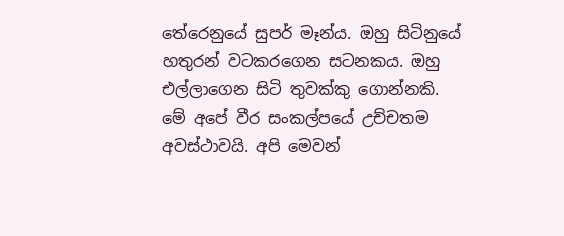තේරෙනුයේ සුපර් මෑන්ය. ඔහු සිටිනුයේ හතුරන් වටකරගෙන සටනකය. ඔහු එල්ලාගෙන සිටි තුවක්කු ගොන්නකි. මේ අපේ වීර සංකල්පයේ උච්චතම අවස්ථාවයි. අපි මෙවන්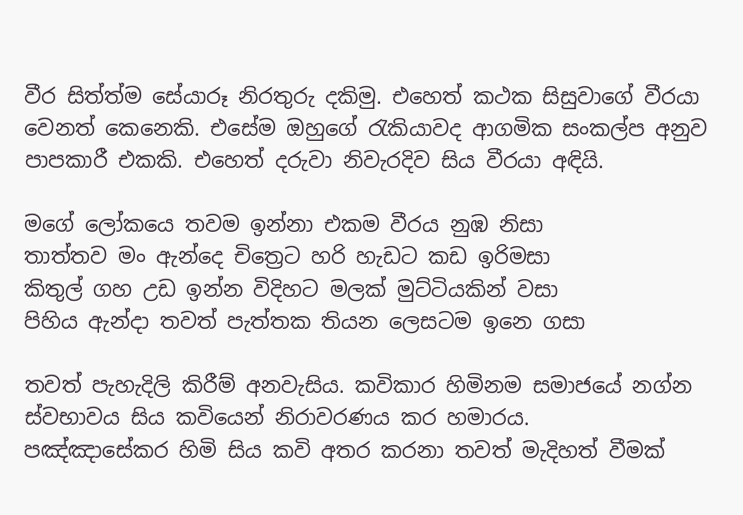වීර සිත්ත්ම සේයාරූ නිරතුරු දකිමු. එහෙත් කථක සිසුවාගේ වීරයා වෙනත් කෙනෙකි. එසේම ඔහුගේ රැකියාවද ආගමික සංකල්ප අනුව පාපකාරී එකකි. එහෙත් දරුවා නිවැරදිව සිය වීරයා අඳියි.

මගේ ලෝකයෙ තවම ඉන්නා එකම වීරය නුඹ නිසා
තාත්තව මං ඇන්දෙ චිත්‍රෙට හරි හැඩට කඩ ඉරිමසා
කිතුල් ගහ උඩ ඉන්න විදිහට මලක් මුට්ටියකින් වසා
පිහිය ඇන්දා තවත් පැත්තක තියන ලෙසටම ඉනෙ ගසා

තවත් පැහැදිලි කිරීම් අනවැසිය. කවිකාර හිමිනම සමාජයේ නග්න ස්වභාවය සිය කවියෙන් නිරාවරණය කර හමාරය.
පඤ්ඤාසේකර හිමි සිය කවි අතර කරනා තවත් මැදිහත් වීමක්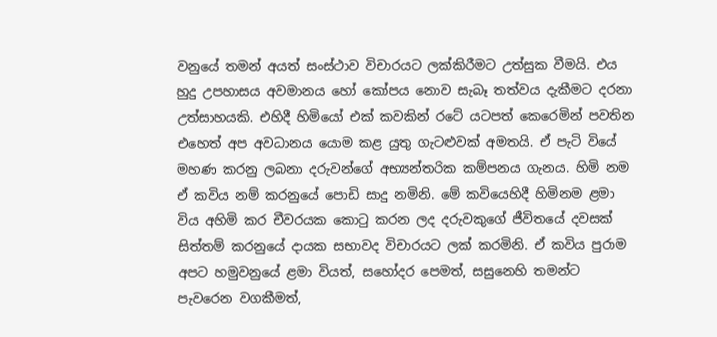වනුයේ තමන් අයත් සංස්ථාව විචාරයට ලක්කිරීමට උත්සුක වීමයි. එය හුදු උපහාසය අවමානය හෝ කෝපය නොව සැබෑ තත්වය දැකීමට දරනා උත්සාහයකි. එහිදී හිමියෝ එක් කවකින් රටේ යටපත් කෙරෙමින් පවතින එහෙත් අප අවධානය යොම කළ යුතු ගැටළුවක් අමතයි. ඒ පැටි වියේ මහණ කරනු ලබනා දරුවන්ගේ අභ්‍යන්තරික කම්පනය ගැනය. හිමි නම ඒ කවිය නම් කරනුයේ පොඩි සාදු නමිනි. මේ කවියෙහිදී හිමිනම ළමා විය අහිමි කර චීවරයක කොටු කරන ලද දරුවකුගේ ජීවිතයේ දවසක් සිත්තම් කරනුයේ දායක සභාවද විචාරයට ලක් කරමිනි. ඒ කවිය පුරාම අපට හමුවනුයේ ළමා වියත්, සහෝදර පෙමත්, සසුනෙහි තමන්ට පැවරෙන වගකීමත්,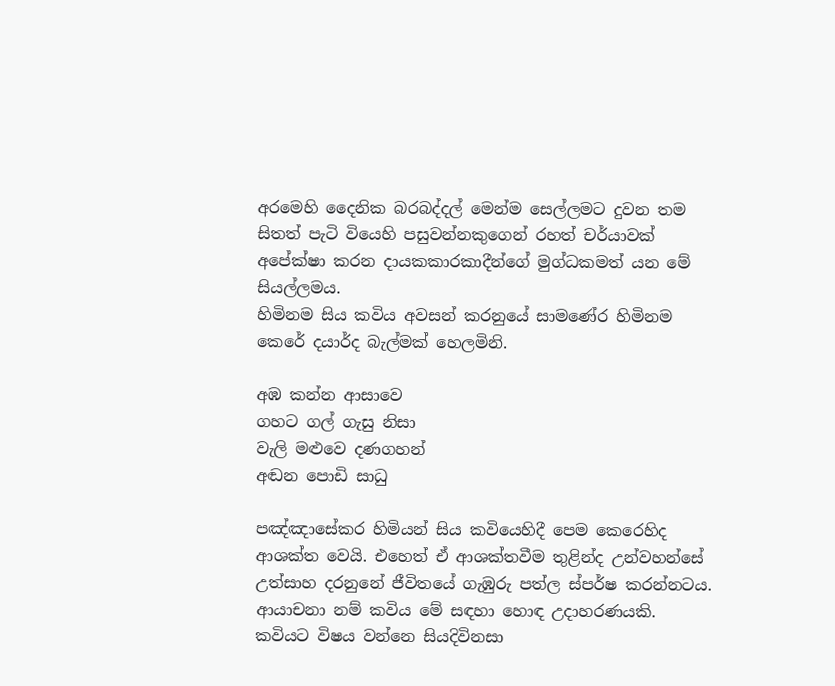අරමෙහි දෛනික බරබද්දල් මෙන්ම සෙල්ලමට දුවන තම සිතත් පැටි වියෙහි පසුවන්නකුගෙන් රහත් චර්යාවක් අපේක්ෂා කරන දායකකාරකාදීන්ගේ මුග්ධකමත් යන මේ සියල්ලමය.
හිමිනම සිය කවිය අවසන් කරනුයේ සාමණේර හිමිනම කෙරේ දයාර්ද බැල්මක් හෙලමිනි.

අඹ කන්න ආසාවෙ
ගහට ගල් ගැසු නිසා
වැලි මළුවෙ දණගහන්
අඬන පොඩි සාධු

පඤ්ඤාසේකර හිමියන් සිය කවියෙහිදී පෙම කෙරෙහිද ආශක්ත වෙයි. එහෙත් ඒ ආශක්තවීම තුළින්ද උන්වහන්සේ උත්සාහ දරනුනේ ජීවිතයේ ගැඹුරු පත්ල ස්පර්ෂ කරන්නටය. ආයාචනා නම් කවිය මේ සඳහා හොඳ උදාහරණයකි. කවියට විෂය වන්නෙ සියදිවිනසා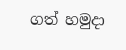ගත් හමුදා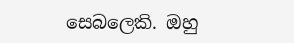සෙබලෙකි. ඔහු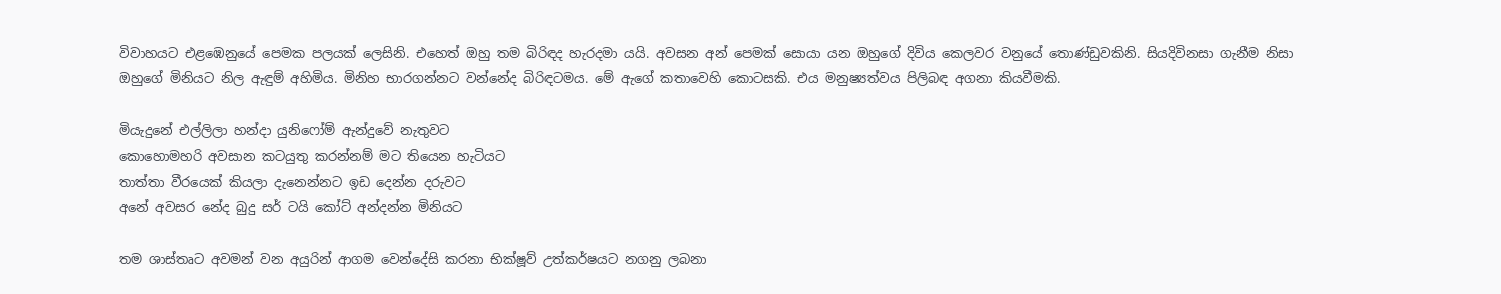විවාහයට එළඹෙනුයේ පෙමක පලයක් ලෙසිනි. එහෙත් ඔහු තම බිරිඳද හැරදමා යයි. අවසන අන් පෙමක් සොයා යන ඔහුගේ දිවිය කෙලවර වනුයේ තොණ්ඩුවකිනි. සියදිවිනසා ගැනීම නිසා ඔහුගේ මිනියට නිල ඇඳුම් අහිමිය. මිනිහ භාරගන්නට වන්නේද බිරිඳටමය. මේ ඇගේ කතාවෙහි කොටසකි. එය මනුෂ්‍යත්වය පිලිබඳ අගනා කියවීමකි.

මියැදුනේ එල්ලිලා හන්දා යුනිෆෝම් ඇන්දුවේ නැතුවට
කොහොමහරි අවසාන කටයුතු කරන්නම් මට තියෙන හැටියට
තාත්තා වීරයෙක් කියලා දැනෙන්නට ඉඩ දෙන්න දරුවට
අනේ අවසර නේද බුදු සර් ටයි කෝට් අන්දන්න මිනියට

තම ශාස්තෘට අවමන් වන අයුරින් ආගම වෙන්දේසි කරනා භික්ෂූව් උත්කර්ෂයට නගනු ලබනා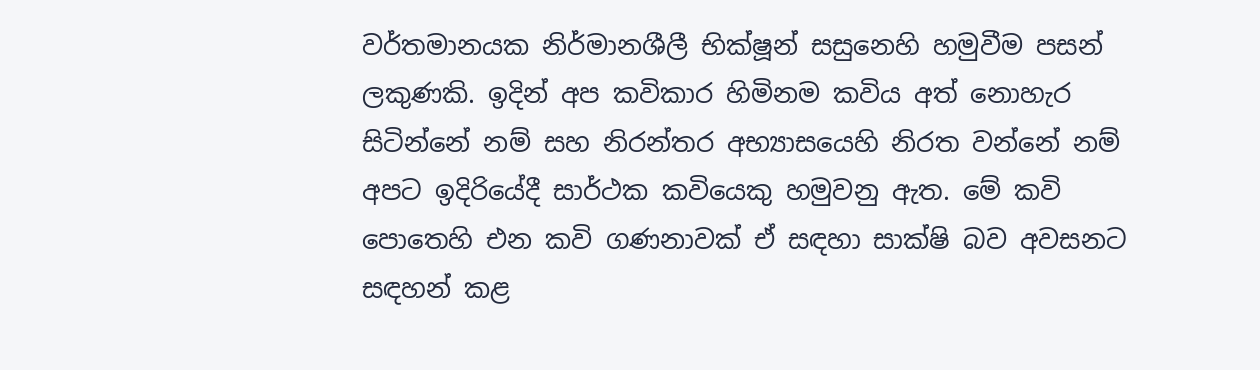වර්තමානයක නිර්මානශීලී භික්ෂූන් සසුනෙහි හමුවීම පසන් ලකුණකි. ඉදින් අප කවිකාර හිමිනම කවිය අත් නොහැර සිටින්නේ නම් සහ නිරන්තර අභ්‍යාසයෙහි නිරත වන්නේ නම් අපට ඉදිරියේදී සාර්ථක කවියෙකු හමුවනු ඇත. මේ කවි පොතෙහි එන කවි ගණනාවක් ඒ සඳහා සාක්ෂි බව අවසනට සඳහන් කළ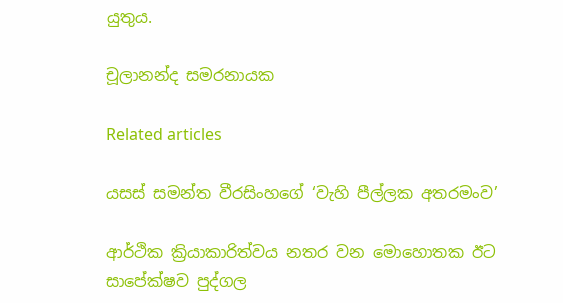යුතුය.

චූලානන්ද සමරනායක

Related articles

යසස් සමන්ත වීරසිංහගේ ‘වැහි පීල්ලක අතරමංව’

ආර්ථික ක්‍රියාකාරිත්වය නතර වන මොහොතක ඊට සාපේක්ෂව පුද්ගල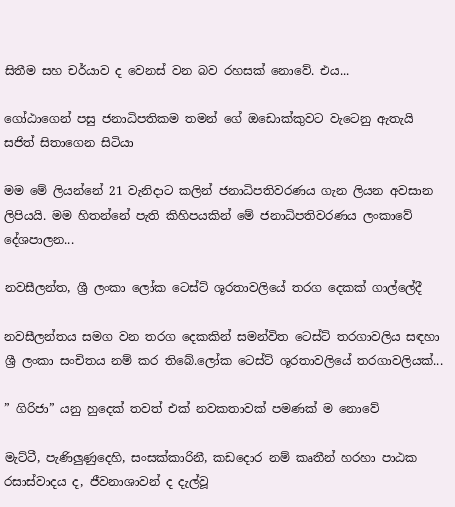සිතීම සහ චර්යාව ද වෙනස් වන බව රහසක් නොවේ. එය...

ගෝඨාගෙන් පසු ජනාධිපතිකම තමන් ගේ ඔඩොක්කුවට වැටෙනු ඇතැයි සජිත් සිතාගෙන සිටියා

මම මේ ලියන්නේ 21 වැනිදාට කලින් ජනාධිපතිවරණය ගැන ලියන අවසාන ලිපියයි. මම හිතන්නේ පැති කිහිපයකින් මේ ජනාධිපතිවරණය ලංකාවේ දේශපාලන...

නවසීලන්ත, ශ්‍රී ලංකා ලෝක ටෙස්ට් ශූරතාවලියේ තරග දෙකක් ගාල්ලේදී

නවසීලන්තය සමග වන තරග දෙකකින් සමන්විත ටෙස්ට් තරගාවලිය සඳහා ශ්‍රී ලංකා සංචිතය නම් කර තිබේ.ලෝක ටෙස්ට් ශූරතාවලියේ තරගාවලියක්...

” ගිරිජා” යනු හුදෙක් තවත් එක් නවකතාවක් පමණක් ම නොවේ

මැට්ටී, පැණිලුණුදෙහි, සංසක්කාරිනී, කඩදොර නම් කෘතීන් හරහා පාඨක රසාස්වාදය ද, ජීවනාශාවන් ද දැල්වූ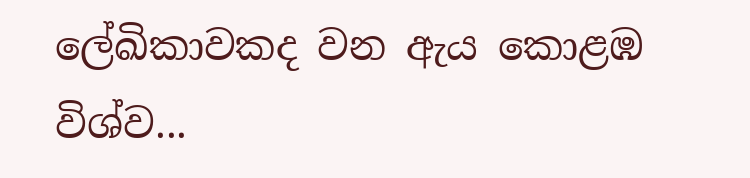ලේඛිකාවකද වන ඇය කොළඹ විශ්ව...